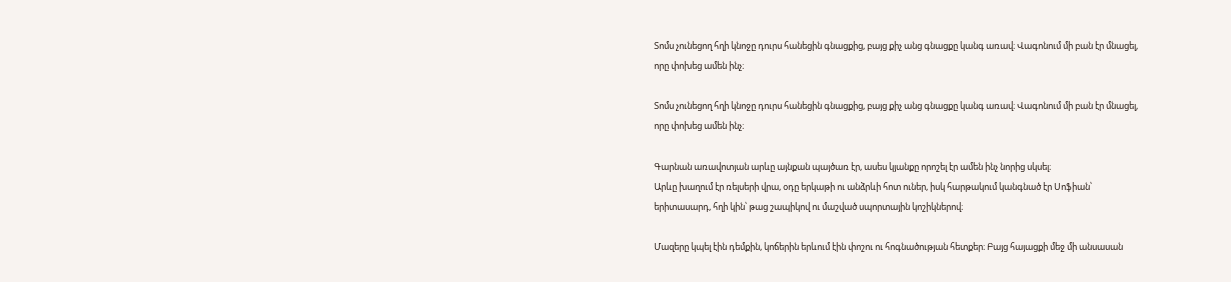Տոմս չունեցող հղի կնոջը դուրս հանեցին գնացքից, բայց քիչ անց գնացքը կանգ առավ։ Վագոնում մի բան էր մնացել, որը փոխեց ամեն ինչ։

Տոմս չունեցող հղի կնոջը դուրս հանեցին գնացքից, բայց քիչ անց գնացքը կանգ առավ։ Վագոնում մի բան էր մնացել, որը փոխեց ամեն ինչ։

Գարնան առավոտյան արևը այնքան պայծառ էր, ասես կյանքը որոշել էր ամեն ինչ նորից սկսել։
Արևը խաղում էր ռելսերի վրա, օդը երկաթի ու անձրևի հոտ ուներ, իսկ հարթակում կանգնած էր Սոֆիան՝ երիտասարդ, հղի կին՝ թաց շապիկով ու մաշված սպորտային կոշիկներով։

Մազերը կպել էին դեմքին, կոճերին երևում էին փոշու ու հոգնածության հետքեր։ Բայց հայացքի մեջ մի անսասան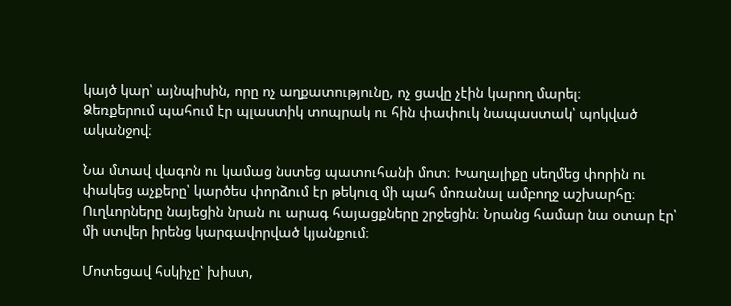կայծ կար՝ այնպիսին, որը ոչ աղքատությունը, ոչ ցավը չէին կարող մարել։
Ձեռքերում պահում էր պլաստիկ տոպրակ ու հին փափուկ նապաստակ՝ պոկված ականջով։

Նա մտավ վագոն ու կամաց նստեց պատուհանի մոտ։ Խաղալիքը սեղմեց փորին ու փակեց աչքերը՝ կարծես փորձում էր թեկուզ մի պահ մոռանալ ամբողջ աշխարհը։
Ուղևորները նայեցին նրան ու արագ հայացքները շրջեցին։ Նրանց համար նա օտար էր՝ մի ստվեր իրենց կարգավորված կյանքում։

Մոտեցավ հսկիչը՝ խիստ,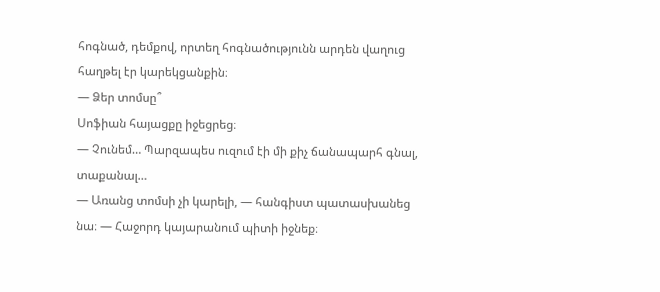հոգնած, դեմքով, որտեղ հոգնածությունն արդեն վաղուց հաղթել էր կարեկցանքին։
— Ձեր տոմսը՞
Սոֆիան հայացքը իջեցրեց։
— Չունեմ… Պարզապես ուզում էի մի քիչ ճանապարհ գնալ, տաքանալ…
— Առանց տոմսի չի կարելի, — հանգիստ պատասխանեց նա։ — Հաջորդ կայարանում պիտի իջնեք։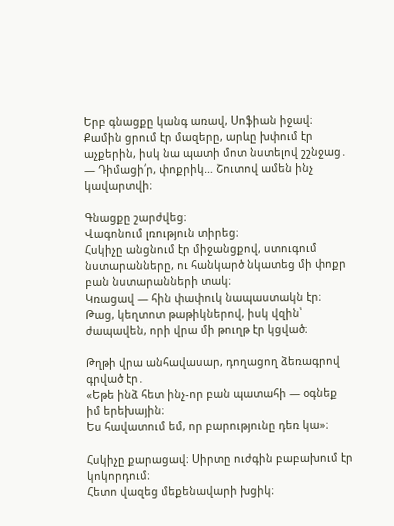Երբ գնացքը կանգ առավ, Սոֆիան իջավ։ Քամին ցրում էր մազերը, արևը խփում էր աչքերին, իսկ նա պատի մոտ նստելով շշնջաց․
— Դիմացի՛ր, փոքրիկ… Շուտով ամեն ինչ կավարտվի։

Գնացքը շարժվեց։
Վագոնում լռություն տիրեց։
Հսկիչը անցնում էր միջանցքով, ստուգում նստարանները, ու հանկարծ նկատեց մի փոքր բան նստարանների տակ։
Կռացավ — հին փափուկ նապաստակն էր։
Թաց, կեղտոտ թաթիկներով, իսկ վզին՝ ժապավեն, որի վրա մի թուղթ էր կցված։

Թղթի վրա անհավասար, դողացող ձեռագրով գրված էր․
«Եթե ինձ հետ ինչ-որ բան պատահի — օգնեք իմ երեխային։
Ես հավատում եմ, որ բարությունը դեռ կա»։

Հսկիչը քարացավ։ Սիրտը ուժգին բաբախում էր կոկորդում։
Հետո վազեց մեքենավարի խցիկ։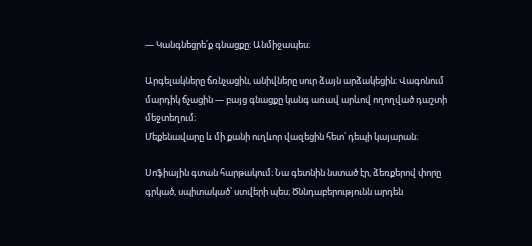— Կանգնեցրե՛ք գնացքը։ Անմիջապես։

Արգելակները ճռնչացին, անիվները սուր ձայն արձակեցին։ Վագոնում մարդիկ ճչացին — բայց գնացքը կանգ առավ արևով ողողված դաշտի մեջտեղում։
Մեքենավարը և մի քանի ուղևոր վազեցին հետ՝ դեպի կայարան։

Սոֆիային գտան հարթակում։ Նա գետնին նստած էր, ձեռքերով փորը գրկած, սպիտակած՝ ստվերի պես։ Ծննդաբերությունն արդեն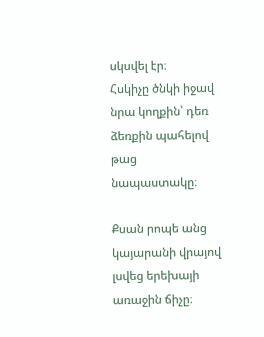սկսվել էր։
Հսկիչը ծնկի իջավ նրա կողքին՝ դեռ ձեռքին պահելով թաց նապաստակը։

Քսան րոպե անց կայարանի վրայով լսվեց երեխայի առաջին ճիչը։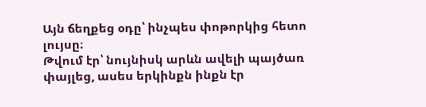Այն ճեղքեց օդը՝ ինչպես փոթորկից հետո լույսը։
Թվում էր՝ նույնիսկ արևն ավելի պայծառ փայլեց, ասես երկինքն ինքն էր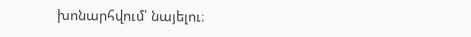խոնարհվում՝ նայելու։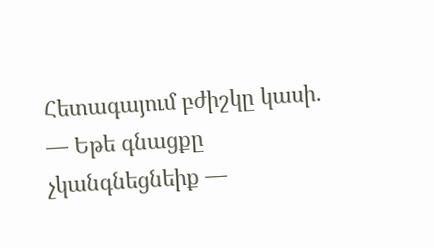Հետագայում բժիշկը կասի․
— Եթե գնացքը չկանգնեցնեիք —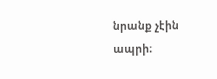նրանք չէին ապրի։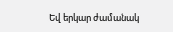Եվ երկար ժամանակ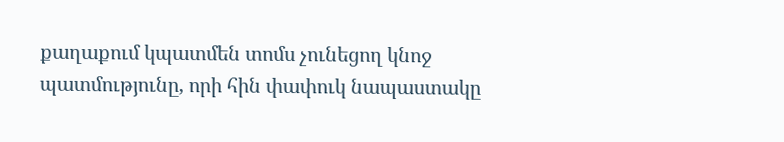քաղաքում կպատմեն տոմս չունեցող կնոջ պատմությունը, որի հին փափուկ նապաստակը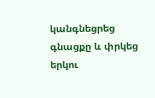կանգնեցրեց գնացքը և փրկեց երկու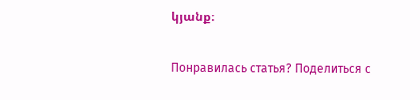կյանք։

Понравилась статья? Поделиться с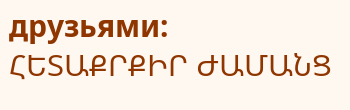друзьями:
ՀԵՏԱՔՐՔԻՐ ԺԱՄԱՆՑ